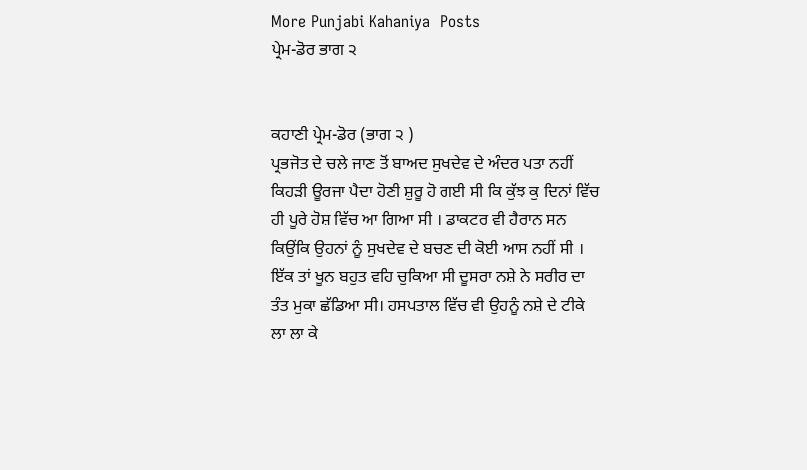More Punjabi Kahaniya  Posts
ਪ੍ਰੇਮ-ਡੋਰ ਭਾਗ ੨


ਕਹਾਣੀ ਪ੍ਰੇਮ-ਡੋਰ (ਭਾਗ ੨ )
ਪ੍ਰਭਜੋਤ ਦੇ ਚਲੇ ਜਾਣ ਤੋਂ ਬਾਅਦ ਸੁਖਦੇਵ ਦੇ ਅੰਦਰ ਪਤਾ ਨਹੀਂ ਕਿਹੜੀ ਊਰਜਾ ਪੈਦਾ ਹੋਣੀ ਸ਼ੁਰੂ ਹੋ ਗਈ ਸੀ ਕਿ ਕੁੱਝ ਕੁ ਦਿਨਾਂ ਵਿੱਚ ਹੀ ਪੂਰੇ ਹੋਸ਼ ਵਿੱਚ ਆ ਗਿਆ ਸੀ । ਡਾਕਟਰ ਵੀ ਹੈਰਾਨ ਸਨ ਕਿਉਂਕਿ ਉਹਨਾਂ ਨੂੰ ਸੁਖਦੇਵ ਦੇ ਬਚਣ ਦੀ ਕੋਈ ਆਸ ਨਹੀਂ ਸੀ । ਇੱਕ ਤਾਂ ਖੂਨ ਬਹੁਤ ਵਹਿ ਚੁਕਿਆ ਸੀ ਦੂਸਰਾ ਨਸ਼ੇ ਨੇ ਸਰੀਰ ਦਾ ਤੰਤ ਮੁਕਾ ਛੱਡਿਆ ਸੀ। ਹਸਪਤਾਲ ਵਿੱਚ ਵੀ ਉਹਨੂੰ ਨਸ਼ੇ ਦੇ ਟੀਕੇ ਲਾ ਲਾ ਕੇ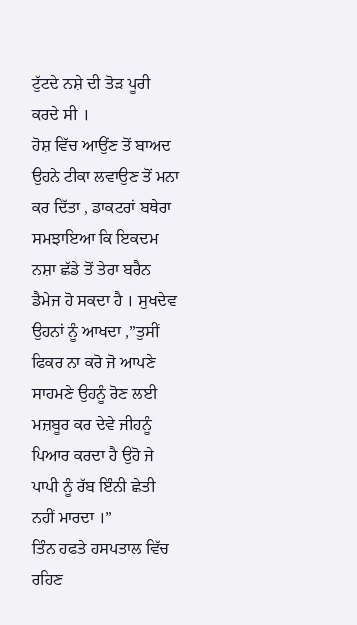ਟੁੱਟਦੇ ਨਸ਼ੇ ਦੀ ਤੋੜ ਪੂਰੀ ਕਰਦੇ ਸੀ ।
ਹੋਸ਼ ਵਿੱਚ ਆਉਂਣ ਤੋਂ ਬਾਅਦ ਉਹਨੇ ਟੀਕਾ ਲਵਾਉਣ ਤੋਂ ਮਨਾ ਕਰ ਦਿੱਤਾ , ਡਾਕਟਰਾਂ ਬਥੇਰਾ ਸਮਝਾਇਆ ਕਿ ਇਕਦਮ ਨਸ਼ਾ ਛੱਡੇ ਤੋਂ ਤੇਰਾ ਬਰੈਨ ਡੈਮੇਜ ਹੋ ਸਕਦਾ ਹੈ । ਸੁਖਦੇਵ ਉਹਨਾਂ ਨੂੰ ਆਖਦਾ ,”ਤੁਸੀਂ ਫਿਕਰ ਨਾ ਕਰੋ ਜੋ ਆਪਣੇ ਸਾਹਮਣੇ ਉਹਨੂੰ ਰੋਣ ਲਈ ਮਜ਼ਬੂਰ ਕਰ ਦੇਵੇ ਜੀਹਨੂੰ ਪਿਆਰ ਕਰਦਾ ਹੈ ਉਹੋ ਜੇ ਪਾਪੀ ਨੂੰ ਰੱਬ ਇੰਨੀ ਛੇਤੀ ਨਹੀਂ ਮਾਰਦਾ ।”
ਤਿੰਨ ਹਫਤੇ ਹਸਪਤਾਲ ਵਿੱਚ ਰਹਿਣ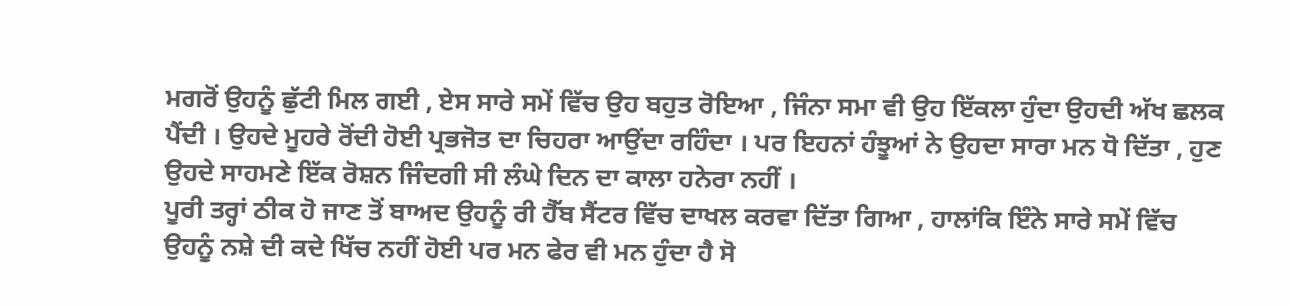ਮਗਰੋਂ ਉਹਨੂੰ ਛੁੱਟੀ ਮਿਲ ਗਈ , ਏਸ ਸਾਰੇ ਸਮੇਂ ਵਿੱਚ ਉਹ ਬਹੁਤ ਰੋਇਆ , ਜਿੰਨਾ ਸਮਾ ਵੀ ਉਹ ਇੱਕਲਾ ਹੁੰਦਾ ਉਹਦੀ ਅੱਖ ਛਲਕ ਪੈਂਦੀ । ਉਹਦੇ ਮੂਹਰੇ ਰੋਂਦੀ ਹੋਈ ਪ੍ਰਭਜੋਤ ਦਾ ਚਿਹਰਾ ਆਉਂਦਾ ਰਹਿੰਦਾ । ਪਰ ਇਹਨਾਂ ਹੰਝੂਆਂ ਨੇ ਉਹਦਾ ਸਾਰਾ ਮਨ ਧੋ ਦਿੱਤਾ , ਹੁਣ ਉਹਦੇ ਸਾਹਮਣੇ ਇੱਕ ਰੋਸ਼ਨ ਜਿੰਦਗੀ ਸੀ ਲੰਘੇ ਦਿਨ ਦਾ ਕਾਲਾ ਹਨੇਰਾ ਨਹੀਂ ।
ਪੂਰੀ ਤਰ੍ਹਾਂ ਠੀਕ ਹੋ ਜਾਣ ਤੋਂ ਬਾਅਦ ਉਹਨੂੰ ਰੀ ਹੈੱਬ ਸੈਂਟਰ ਵਿੱਚ ਦਾਖਲ ਕਰਵਾ ਦਿੱਤਾ ਗਿਆ , ਹਾਲਾਂਕਿ ਇੰਨੇ ਸਾਰੇ ਸਮੇਂ ਵਿੱਚ ਉਹਨੂੰ ਨਸ਼ੇ ਦੀ ਕਦੇ ਖਿੱਚ ਨਹੀਂ ਹੋਈ ਪਰ ਮਨ ਫੇਰ ਵੀ ਮਨ ਹੁੰਦਾ ਹੈ ਸੋ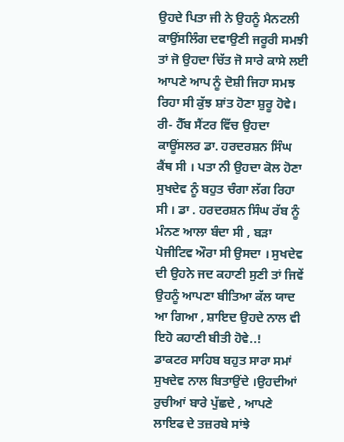ਉਹਦੇ ਪਿਤਾ ਜੀ ਨੇ ਉਹਨੂੰ ਮੈਨਟਲੀ ਕਾਉਂਸਲਿੰਗ ਦਵਾਉਣੀ ਜਰੂਰੀ ਸਮਝੀ ਤਾਂ ਜੋ ਉਹਦਾ ਚਿੱਤ ਜੋ ਸਾਰੇ ਕਾਸੇ ਲਈ ਆਪਣੇ ਆਪ ਨੂੰ ਦੋਸ਼ੀ ਜਿਹਾ ਸਮਝ ਰਿਹਾ ਸੀ ਕੁੱਝ ਸ਼ਾਂਤ ਹੋਣਾ ਸ਼ੁਰੂ ਹੋਵੇ।
ਰੀ- ਹੈੱਬ ਸੈਂਟਰ ਵਿੱਚ ਉਹਦਾ ਕਾਊਂਸਲਰ ਡਾ. ਹਰਦਰਸ਼ਨ ਸਿੰਘ ਕੈਂਥ ਸੀ । ਪਤਾ ਨੀ ਉਹਦਾ ਕੋਲ ਹੋਣਾ ਸੁਖਦੇਵ ਨੂੰ ਬਹੁਤ ਚੰਗਾ ਲੱਗ ਰਿਹਾ ਸੀ । ਡਾ . ਹਰਦਰਸ਼ਨ ਸਿੰਘ ਰੱਬ ਨੂੰ ਮੰਨਣ ਆਲਾ ਬੰਦਾ ਸੀ , ਬੜਾ ਪੋਜੀਟਿਵ ਔਰਾ ਸੀ ਉਸਦਾ । ਸੁਖਦੇਵ ਦੀ ਉਹਨੇ ਜਦ ਕਹਾਣੀ ਸੁਣੀ ਤਾਂ ਜਿਵੇਂ ਉਹਨੂੰ ਆਪਣਾ ਬੀਤਿਆ ਕੱਲ ਯਾਦ ਆ ਗਿਆ , ਸ਼ਾਇਦ ਉਹਦੇ ਨਾਲ ਵੀ ਇਹੋ ਕਹਾਣੀ ਬੀਤੀ ਹੋਵੇ..!
ਡਾਕਟਰ ਸਾਹਿਬ ਬਹੁਤ ਸਾਰਾ ਸਮਾਂ ਸੁਖਦੇਵ ਨਾਲ ਬਿਤਾਉਂਦੇ ।ਉਹਦੀਆਂ ਰੁਚੀਆਂ ਬਾਰੇ ਪੁੱਛਦੇ , ਆਪਣੇ ਲਾਇਫ ਦੇ ਤਜ਼ਰਬੇ ਸਾਂਝੇ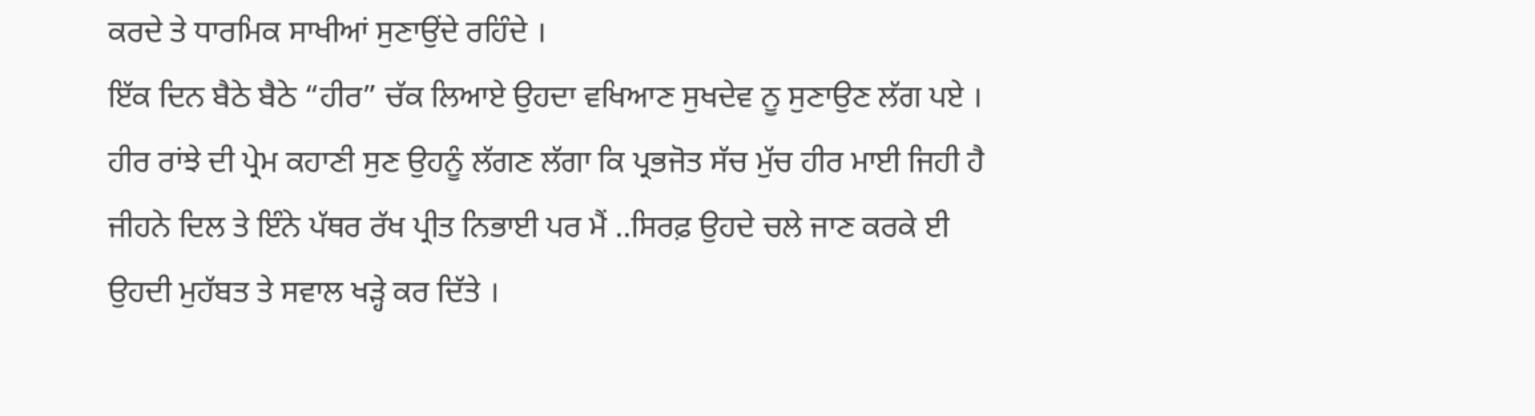ਕਰਦੇ ਤੇ ਧਾਰਮਿਕ ਸਾਖੀਆਂ ਸੁਣਾਉਂਦੇ ਰਹਿੰਦੇ ।
ਇੱਕ ਦਿਨ ਬੈਠੇ ਬੈਠੇ “ਹੀਰ” ਚੱਕ ਲਿਆਏ ਉਹਦਾ ਵਖਿਆਣ ਸੁਖਦੇਵ ਨੂ ਸੁਣਾਉਣ ਲੱਗ ਪਏ । ਹੀਰ ਰਾਂਝੇ ਦੀ ਪ੍ਰੇਮ ਕਹਾਣੀ ਸੁਣ ਉਹਨੂੰ ਲੱਗਣ ਲੱਗਾ ਕਿ ਪ੍ਰਭਜੋਤ ਸੱਚ ਮੁੱਚ ਹੀਰ ਮਾਈ ਜਿਹੀ ਹੈ ਜੀਹਨੇ ਦਿਲ ਤੇ ਇੰਨੇ ਪੱਥਰ ਰੱਖ ਪ੍ਰੀਤ ਨਿਭਾਈ ਪਰ ਮੈਂ ..ਸਿਰਫ਼ ਉਹਦੇ ਚਲੇ ਜਾਣ ਕਰਕੇ ਈ ਉਹਦੀ ਮੁਹੱਬਤ ਤੇ ਸਵਾਲ ਖੜ੍ਹੇ ਕਰ ਦਿੱਤੇ ।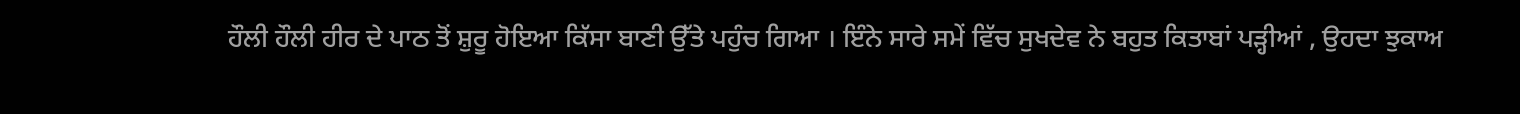ਹੌਲੀ ਹੌਲੀ ਹੀਰ ਦੇ ਪਾਠ ਤੋਂ ਸ਼ੁਰੂ ਹੋਇਆ ਕਿੱਸਾ ਬਾਣੀ ਉੱਤੇ ਪਹੁੰਚ ਗਿਆ । ਇੰਨੇ ਸਾਰੇ ਸਮੇਂ ਵਿੱਚ ਸੁਖਦੇਵ ਨੇ ਬਹੁਤ ਕਿਤਾਬਾਂ ਪੜ੍ਹੀਆਂ , ਉਹਦਾ ਝੁਕਾਅ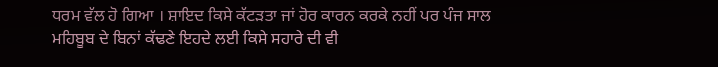ਧਰਮ ਵੱਲ ਹੋ ਗਿਆ । ਸ਼ਾਇਦ ਕਿਸੇ ਕੱਟੜਤਾ ਜਾਂ ਹੋਰ ਕਾਰਨ ਕਰਕੇ ਨਹੀਂ ਪਰ ਪੰਜ ਸਾਲ ਮਹਿਬੂਬ ਦੇ ਬਿਨਾਂ ਕੱਢਣੇ ਇਹਦੇ ਲਈ ਕਿਸੇ ਸਹਾਰੇ ਦੀ ਵੀ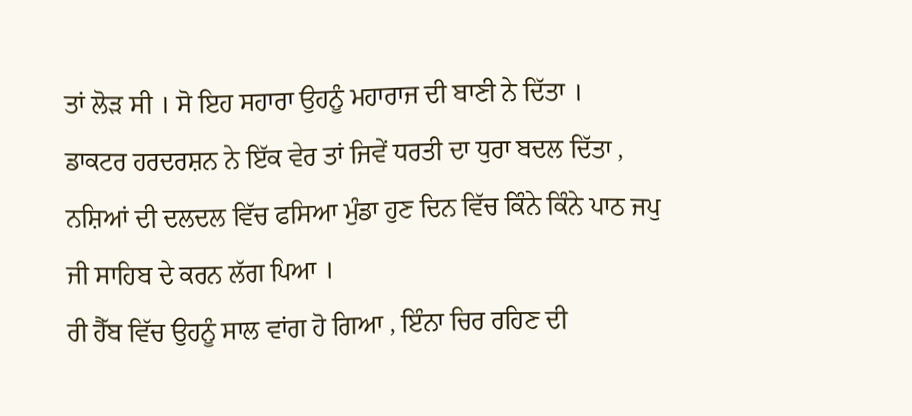ਤਾਂ ਲੋੜ ਸੀ । ਸੋ ਇਹ ਸਹਾਰਾ ਉਹਨੂੰ ਮਹਾਰਾਜ ਦੀ ਬਾਣੀ ਨੇ ਦਿੱਤਾ ।
ਡਾਕਟਰ ਹਰਦਰਸ਼ਨ ਨੇ ਇੱਕ ਵੇਰ ਤਾਂ ਜਿਵੇਂ ਧਰਤੀ ਦਾ ਧੁਰਾ ਬਦਲ ਦਿੱਤਾ , ਨਸ਼ਿਆਂ ਦੀ ਦਲਦਲ ਵਿੱਚ ਫਸਿਆ ਮੁੰਡਾ ਹੁਣ ਦਿਨ ਵਿੱਚ ਕਿੰਨੇ ਕਿੰਨੇ ਪਾਠ ਜਪੁ ਜੀ ਸਾਹਿਬ ਦੇ ਕਰਨ ਲੱਗ ਪਿਆ ।
ਰੀ ਹੈੱਬ ਵਿੱਚ ਉਹਨੂੰ ਸਾਲ ਵਾਂਗ ਹੋ ਗਿਆ , ਇੰਨਾ ਚਿਰ ਰਹਿਣ ਦੀ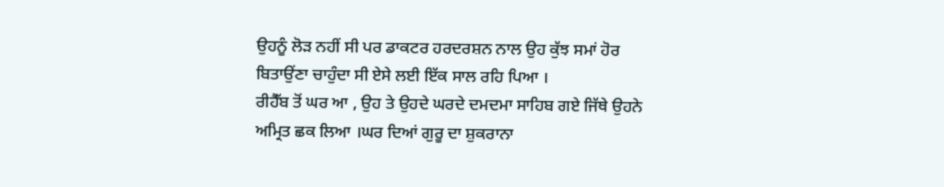ਉਹਨੂੰ ਲੋੜ ਨਹੀਂ ਸੀ ਪਰ ਡਾਕਟਰ ਹਰਦਰਸ਼ਨ ਨਾਲ ਉਹ ਕੁੱਝ ਸਮਾਂ ਹੋਰ ਬਿਤਾਉਂਣਾ ਚਾਹੁੰਦਾ ਸੀ ਏਸੇ ਲਈ ਇੱਕ ਸਾਲ ਰਹਿ ਪਿਆ ।
ਰੀਹੈੱਬ ਤੋਂ ਘਰ ਆ , ਉਹ ਤੇ ਉਹਦੇ ਘਰਦੇ ਦਮਦਮਾ ਸਾਹਿਬ ਗਏ ਜਿੱਥੇ ਉਹਨੇ ਅਮ੍ਰਿਤ ਛਕ ਲਿਆ ।ਘਰ ਦਿਆਂ ਗੁਰੂ ਦਾ ਸ਼ੁਕਰਾਨਾ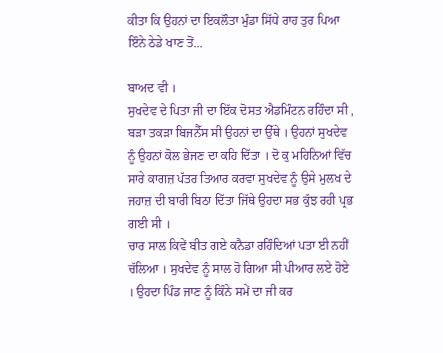ਕੀਤਾ ਕਿ ਉਹਨਾਂ ਦਾ ਇਕਲੌਤਾ ਮੁੰਡਾ ਸਿੱਧੇ ਰਾਹ ਤੁਰ ਪਿਆ ਇੰਨੇ ਠੇਡੇ ਖਾਣ ਤੋਂ...

ਬਾਅਦ ਵੀ ।
ਸੁਖਦੇਵ ਦੇ ਪਿਤਾ ਜੀ ਦਾ ਇੱਕ ਦੋਸਤ ਐਡਮਿੰਟਨ ਰਹਿੰਦਾ ਸੀ , ਬੜਾ ਤਕੜਾ ਬਿਜਨੈੱਸ ਸੀ ਉਹਨਾਂ ਦਾ ਉੱਥੇ । ਉਹਨਾਂ ਸੁਖਦੇਵ ਨੂੰ ਉਹਨਾਂ ਕੋਲ ਭੇਜਣ ਦਾ ਕਹਿ ਦਿੱਤਾ । ਦੋ ਕੁ ਮਹਿਨਿਆਂ ਵਿੱਚ ਸਾਰੇ ਕਾਗਜ਼ ਪੱਤਰ ਤਿਆਰ ਕਰਵਾ ਸੁਖਦੇਵ ਨੂੰ ਉਸੇ ਮੁਲਖ ਦੇ ਜਹਾਜ਼ ਦੀ ਬਾਰੀ ਬਿਠਾ ਦਿੱਤਾ ਜਿੱਥੇ ਉਹਦਾ ਸਭ ਕੁੱਝ ਰਹੀ ਪ੍ਰਭ ਗਈ ਸੀ ।
ਚਾਰ ਸਾਲ ਕਿਵੇਂ ਬੀਤ ਗਏ ਕਨੈਡਾ ਰਹਿੰਦਿਆਂ ਪਤਾ ਈ ਨਹੀਂ ਚੱਲਿਆ । ਸੁਖਦੇਵ ਨੂੰ ਸਾਲ ਹੋ ਗਿਆ ਸੀ ਪੀਆਰ ਲਏ ਹੋਏ । ਉਹਦਾ ਪਿੰਡ ਜਾਣ ਨੂੰ ਕਿੰਨੇ ਸਮੇਂ ਦਾ ਜੀ ਕਰ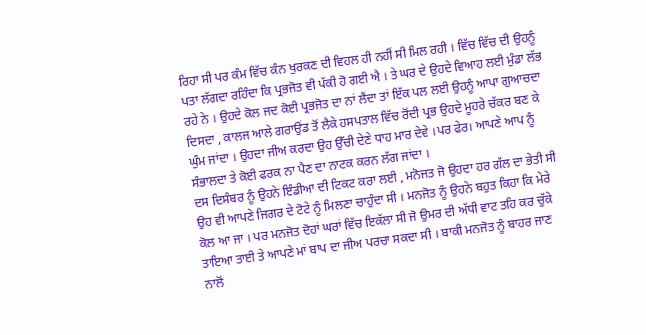ਰਿਹਾ ਸੀ ਪਰ ਕੰਮ ਵਿੱਚ ਕੰਨ ਖੁਰਕਣ ਦੀ ਵਿਹਲ ਹੀ ਨਹੀਂ ਸੀ ਮਿਲ ਰਹੀ । ਵਿੱਚ ਵਿੱਚ ਦੀ ਉਹਨੂੰ ਪਤਾ ਲੱਗਦਾ ਰਹਿੰਦਾ ਕਿ ਪ੍ਰਭਜੋਤ ਵੀ ਪੱਕੀ ਹੋ ਗਈ ਐ । ਤੇ ਘਰ ਦੇ ਉਹਦੇ ਵਿਆਹ ਲਈ ਮੁੰਡਾ ਲੱਭ ਰਹੇ ਨੇ । ਉਹਦੇ ਕੋਲ ਜਦ ਕੋਈ ਪ੍ਰਭਜੋਤ ਦਾ ਨਾਂ ਲੈਂਦਾ ਤਾਂ ਇੱਕ ਪਲ ਲਈ ਉਹਨੂੰ ਆਪਾ ਗੁਆਚਦਾ ਦਿਸਦਾ , ਕਾਲਜ ਆਲੇ ਗਰਾਉਂਡ ਤੋਂ ਲੈਕੇ ਹਸਪਤਾਲ ਵਿੱਚ ਰੋਂਦੀ ਪ੍ਰਭ ਉਹਦੇ ਮੂਹਰੇ ਚੱਕਰ ਬਣ ਕੇ ਘੁੰਮ ਜਾਂਦਾ । ਉਹਦਾ ਜੀਅ ਕਰਦਾ ਉਹ ਉੱਚੀ ਦੇਣੇ ਧਾਹ ਮਾਰ ਦੇਵੇ ।ਪਰ ਫੇਰ। ਆਪਣੇ ਆਪ ਨੂੰ ਸੰਭਾਲਦਾ ਤੇ ਕੋਈ ਫਰਕ ਨਾ ਪੈਣ ਦਾ ਨਾਟਕ ਕਰਨ ਲੱਗ ਜਾਂਦਾ ।
ਦਸ ਦਿਸੰਬਰ ਨੂੰ ਉਹਨੇ ਇੰਡੀਆ ਦੀ ਟਿਕਟ ਕਰਾ ਲਈ , ਮਨੋਜਤ ਜੋ ਉਹਦਾ ਹਰ ਗੱਲ ਦਾ ਭੇਤੀ ਸੀ ਉਹ ਵੀ ਆਪਣੇ ਜਿਗਰ ਦੇ ਟੋਟੇ ਨੂੰ ਮਿਲਣਾ ਚਾਹੁੰਦਾ ਸੀ । ਮਨਜੋਤ ਨੂੰ ਉਹਨੇ ਬਹੁਤ ਕਿਹਾ ਕਿ ਮੇਰੇ ਕੋਲ ਆ ਜਾ । ਪਰ ਮਨਜੋਤ ਦੋਹਾਂ ਘਰਾਂ ਵਿੱਚ ਇਕੱਲਾ ਸੀ ਜੋ ਉਮਰ ਦੀ ਅੱਧੀ ਵਾਟ ਤਹਿ ਕਰ ਚੁੱਕੇ ਤਾਇਆ ਤਾਈ ਤੇ ਆਪਣੇ ਮਾਂ ਬਾਪ ਦਾ ਜੀਅ ਪਰਚਾ ਸਕਦਾ ਸੀ । ਬਾਕੀ ਮਨਜੋਤ ਨੂੰ ਬਾਹਰ ਜਾਣ ਨਾਲੋਂ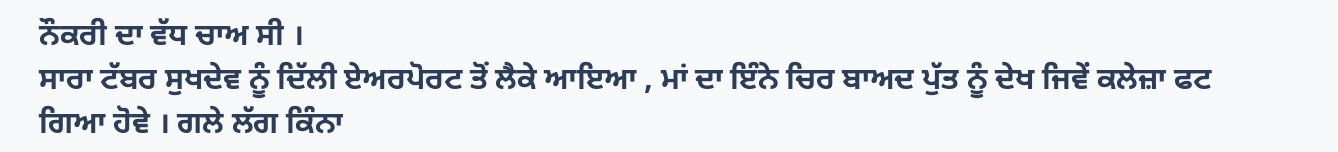ਨੌਕਰੀ ਦਾ ਵੱਧ ਚਾਅ ਸੀ ।
ਸਾਰਾ ਟੱਬਰ ਸੁਖਦੇਵ ਨੂੰ ਦਿੱਲੀ ਏਅਰਪੋਰਟ ਤੋਂ ਲੈਕੇ ਆਇਆ , ਮਾਂ ਦਾ ਇੰਨੇ ਚਿਰ ਬਾਅਦ ਪੁੱਤ ਨੂੰ ਦੇਖ ਜਿਵੇਂ ਕਲੇਜ਼ਾ ਫਟ ਗਿਆ ਹੋਵੇ । ਗਲੇ ਲੱਗ ਕਿੰਨਾ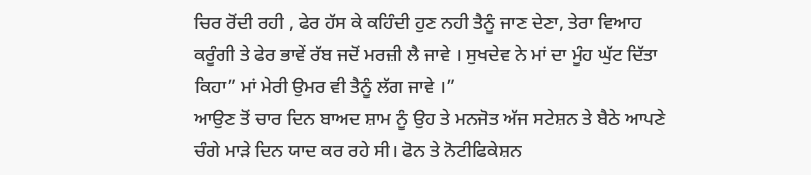ਚਿਰ ਰੋਂਦੀ ਰਹੀ , ਫੇਰ ਹੱਸ ਕੇ ਕਹਿੰਦੀ ਹੁਣ ਨਹੀ ਤੈਨੂੰ ਜਾਣ ਦੇਣਾ, ਤੇਰਾ ਵਿਆਹ ਕਰੂੰਗੀ ਤੇ ਫੇਰ ਭਾਵੇਂ ਰੱਬ ਜਦੋਂ ਮਰਜ਼ੀ ਲੈ ਜਾਵੇ । ਸੁਖਦੇਵ ਨੇ ਮਾਂ ਦਾ ਮੂੰਹ ਘੁੱਟ ਦਿੱਤਾ ਕਿਹਾ” ਮਾਂ ਮੇਰੀ ਉਮਰ ਵੀ ਤੈਨੂੰ ਲੱਗ ਜਾਵੇ ।”
ਆਉਣ ਤੋਂ ਚਾਰ ਦਿਨ ਬਾਅਦ ਸ਼ਾਮ ਨੂੰ ਉਹ ਤੇ ਮਨਜੋਤ ਅੱਜ ਸਟੇਸ਼ਨ ਤੇ ਬੈਠੇ ਆਪਣੇ ਚੰਗੇ ਮਾੜੇ ਦਿਨ ਯਾਦ ਕਰ ਰਹੇ ਸੀ। ਫੋਨ ਤੇ ਨੋਟੀਫਿਕੇਸ਼ਨ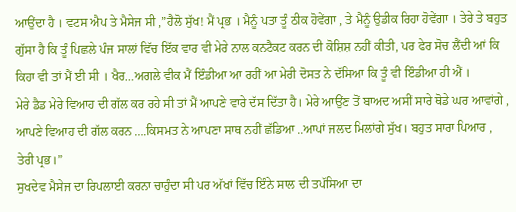ਆਉਂਦਾ ਹੈ । ਵਟਸ ਐਪ ਤੇ ਮੈਸੇਜ ਸੀ ,”ਹੈਲੋ ਸੁੱਖ! ਮੈਂ ਪ੍ਰਭ । ਮੈਨੂੰ ਪਤਾ ਤੂੰ ਠੀਕ ਹੋਵੇਂਗਾ , ਤੇ ਮੈਨੂੰ ਉਡੀਕ ਰਿਹਾ ਹੋਵੇਂਗਾ । ਤੇਰੇ ਤੇ ਬਹੁਤ ਗੁੱਸਾ ਹੈ ਕਿ ਤੂੰ ਪਿਛਲੇ ਪੰਜ ਸਾਲਾਂ ਵਿੱਚ ਇੱਕ ਵਾਰ ਵੀ ਮੇਰੇ ਨਾਲ ਕਨਟੈਕਟ ਕਰਨ ਦੀ ਕੋਸ਼ਿਸ਼ ਨਹੀਂ ਕੀਤੀ, ਪਰ ਫੇਰ ਸੋਚ ਲੈਂਦੀ ਆਂ ਕਿ ਕਿਹਾ ਵੀ ਤਾਂ ਮੈਂ ਈ ਸੀ । ਖੈਰ…ਅਗਲੇ ਵੀਕ ਮੈਂ ਇੰਡੀਆ ਆ ਰਹੀਂ ਆ ਮੇਰੀ ਦੋਸਤ ਨੇ ਦੱਸਿਆ ਕਿ ਤੂੰ ਵੀ ਇੰਡੀਆ ਹੀ ਐਂ ।
ਮੇਰੇ ਡੈਡ ਮੇਰੇ ਵਿਆਹ ਦੀ ਗੱਲ ਕਰ ਰਹੇ ਸੀ ਤਾਂ ਮੈਂ ਆਪਣੇ ਵਾਰੇ ਦੱਸ ਦਿੱਤਾ ਹੈ। ਮੇਰੇ ਆਉਂਣ ਤੋਂ ਬਾਅਦ ਅਸੀਂ ਸਾਰੇ ਥੋਡੇ ਘਰ ਆਵਾਂਗੇ , ਆਪਣੇ ਵਿਆਹ ਦੀ ਗੱਲ ਕਰਨ ….ਕਿਸਮਤ ਨੇ ਆਪਣਾ ਸਾਥ ਨਹੀਂ ਛੱਡਿਆ ..ਆਪਾਂ ਜਲਦ ਮਿਲਾਂਗੇ ਸੁੱਖ। ਬਹੁਤ ਸਾਰਾ ਪਿਆਰ ,
ਤੇਰੀ ਪ੍ਰਭ।”
ਸੁਖਦੇਵ ਮੈਸੇਜ ਦਾ ਰਿਪਲਾਈ ਕਰਨਾ ਚਾਹੁੰਦਾ ਸੀ ਪਰ ਅੱਖਾਂ ਵਿੱਚ ਇੰਨੇ ਸਾਲ ਦੀ ਤਪੱਸਿਆ ਦਾ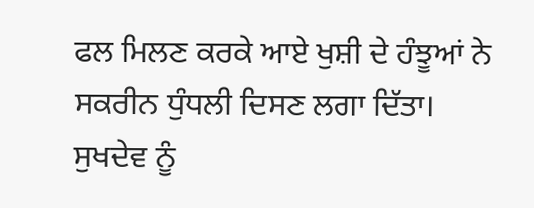ਫਲ ਮਿਲਣ ਕਰਕੇ ਆਏ ਖੁਸ਼ੀ ਦੇ ਹੰਝੂਆਂ ਨੇ ਸਕਰੀਨ ਧੁੰਧਲੀ ਦਿਸਣ ਲਗਾ ਦਿੱਤਾ।
ਸੁਖਦੇਵ ਨੂੰ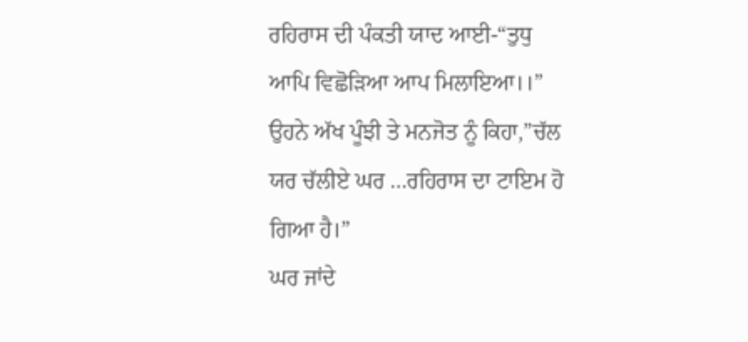ਰਹਿਰਾਸ ਦੀ ਪੰਕਤੀ ਯਾਦ ਆਈ-“ਤੁਧੁ ਆਪਿ ਵਿਛੋੜਿਆ ਆਪ ਮਿਲਾਇਆ।।”
ਉਹਨੇ ਅੱਖ ਪੂੰਝੀ ਤੇ ਮਨਜੋਤ ਨੂੰ ਕਿਹਾ,”ਚੱਲ ਯਰ ਚੱਲੀਏ ਘਰ …ਰਹਿਰਾਸ ਦਾ ਟਾਇਮ ਹੋ ਗਿਆ ਹੈ।”
ਘਰ ਜਾਂਦੇ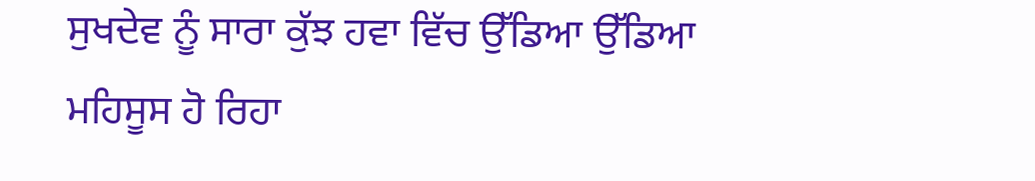ਸੁਖਦੇਵ ਨੂੰ ਸਾਰਾ ਕੁੱਝ ਹਵਾ ਵਿੱਚ ਉੱਡਿਆ ਉੱਡਿਆ ਮਹਿਸੂਸ ਹੋ ਰਿਹਾ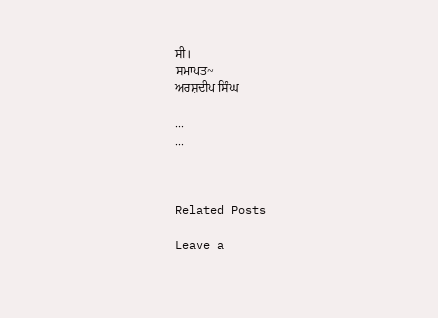ਸੀ।
ਸਮਾਪਤ~
ਅਰਸ਼ਦੀਪ ਸਿੰਘ

...
...



Related Posts

Leave a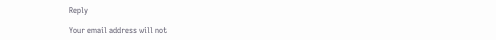Reply

Your email address will not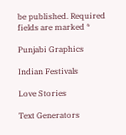be published. Required fields are marked *

Punjabi Graphics

Indian Festivals

Love Stories

Text Generators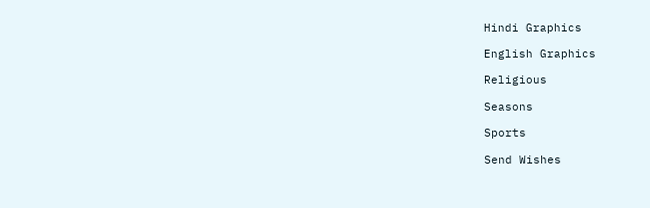Hindi Graphics

English Graphics

Religious

Seasons

Sports

Send Wishes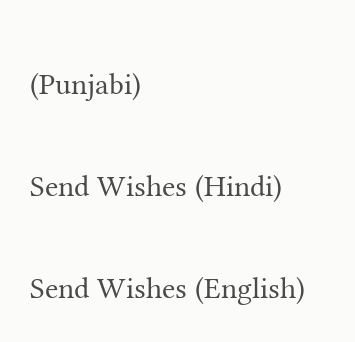(Punjabi)

Send Wishes (Hindi)

Send Wishes (English)